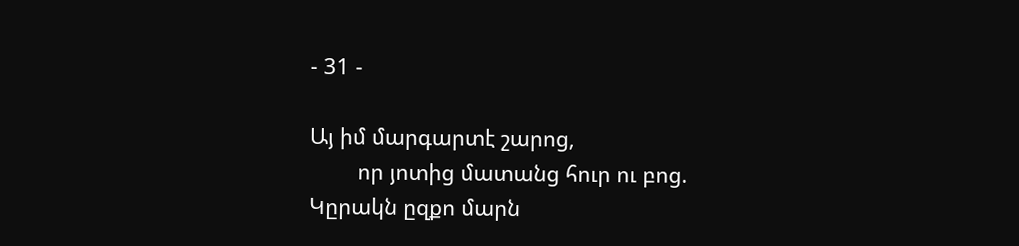- 31 -

Այ իմ մարգարտէ շարոց,
        որ յոտից մատանց հուր ու բոց.
Կըրակն ըզքո մարն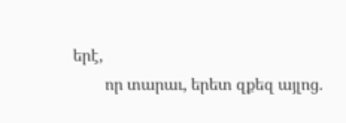երէ,
        որ տարաւ, երետ զքեզ այլոց.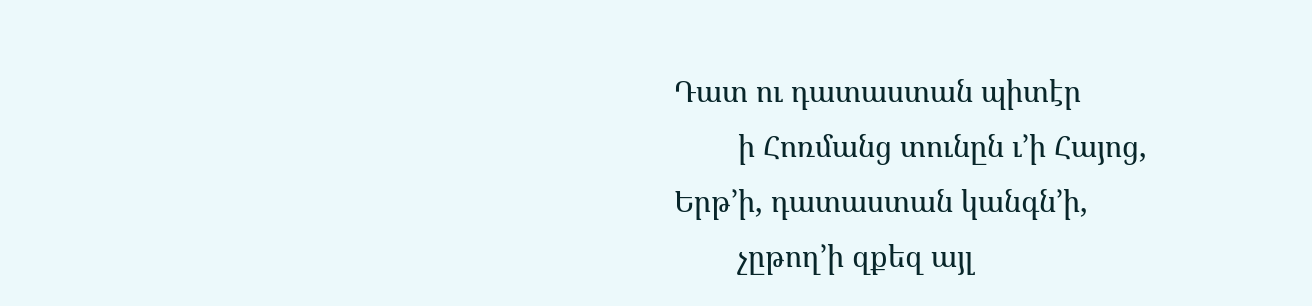Դատ ու դատաստան պիտէր
        ի Հոռմանց տունըն ւ’ի Հայոց,
Երթ’ի, դատաստան կանգն’ի,
        չըթող’ի զքեզ այլ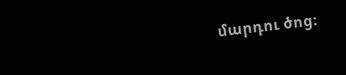մարդու ծոց: